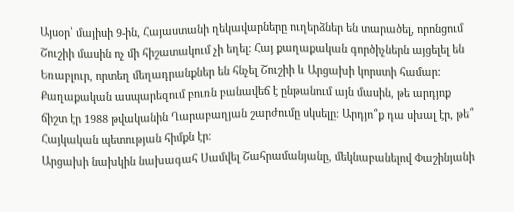Այսօր՝ մայիսի 9-ին, Հայաստանի ղեկավարները ուղերձներ են տարածել, որոնցում Շուշիի մասին ոչ մի հիշատակում չի եղել: Հայ քաղաքական գործիչներն այցելել են Եռաբլուր, որտեղ մեղադրանքներ են հնչել Շուշիի և Արցախի կորստի համար: Քաղաքական ասպարեզում բուռն բանավեճ է ընթանում այն մասին, թե արդյոք ճիշտ էր 1988 թվականին Ղարաբաղյան շարժումը սկսելը։ Արդյո՞ք դա սխալ էր, թե՞ Հայկական պետության հիմքն էր։
Արցախի նախկին նախագահ Սամվել Շահրամանյանը, մեկնաբանելով Փաշինյանի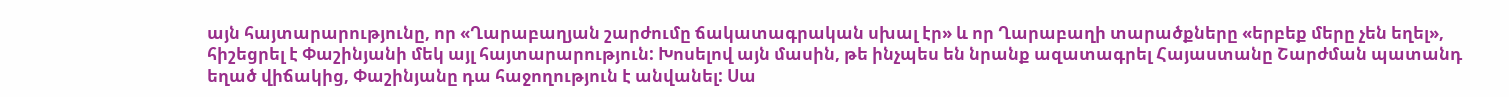այն հայտարարությունը, որ «Ղարաբաղյան շարժումը ճակատագրական սխալ էր» և որ Ղարաբաղի տարածքները «երբեք մերը չեն եղել», հիշեցրել է Փաշինյանի մեկ այլ հայտարարություն: Խոսելով այն մասին, թե ինչպես են նրանք ազատագրել Հայաստանը Շարժման պատանդ եղած վիճակից, Փաշինյանը դա հաջողություն է անվանել: Սա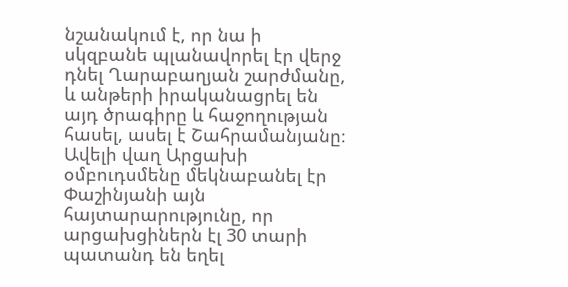նշանակում է, որ նա ի սկզբանե պլանավորել էր վերջ դնել Ղարաբաղյան շարժմանը, և անթերի իրականացրել են այդ ծրագիրը և հաջողության հասել, ասել է Շահրամանյանը։
Ավելի վաղ Արցախի օմբուդսմենը մեկնաբանել էր Փաշինյանի այն հայտարարությունը, որ արցախցիներն էլ 30 տարի պատանդ են եղել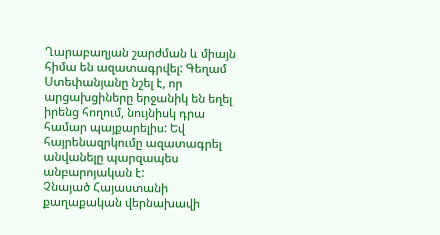Ղարաբաղյան շարժման և միայն հիմա են ազատագրվել: Գեղամ Ստեփանյանը նշել է, որ արցախցիները երջանիկ են եղել իրենց հողում, նույնիսկ դրա համար պայքարելիս: Եվ հայրենազրկումը ազատագրել անվանելը պարզապես անբարոյական է:
Չնայած Հայաստանի քաղաքական վերնախավի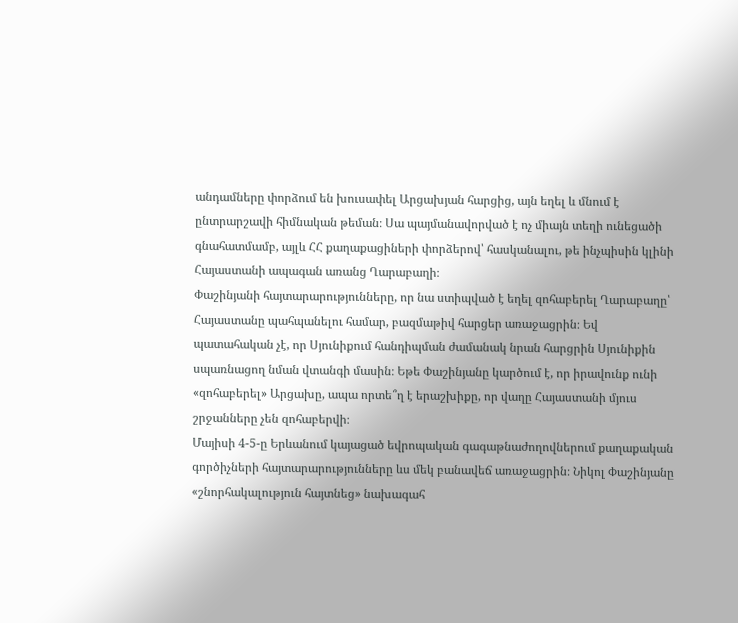անդամները փորձում են խուսափել Արցախյան հարցից, այն եղել և մնում է ընտրարշավի հիմնական թեման։ Սա պայմանավորված է ոչ միայն տեղի ունեցածի գնահատմամբ, այլև ՀՀ քաղաքացիների փորձերով՝ հասկանալու, թե ինչպիսին կլինի Հայաստանի ապագան առանց Ղարաբաղի։
Փաշինյանի հայտարարությունները, որ նա ստիպված է եղել զոհաբերել Ղարաբաղը՝ Հայաստանը պահպանելու համար, բազմաթիվ հարցեր առաջացրին։ Եվ պատահական չէ, որ Սյունիքում հանդիպման ժամանակ նրան հարցրին Սյունիքին սպառնացող նման վտանգի մասին։ Եթե Փաշինյանը կարծում է, որ իրավունք ունի «զոհաբերել» Արցախը, ապա որտե՞ղ է երաշխիքը, որ վաղը Հայաստանի մյուս շրջանները չեն զոհաբերվի։
Մայիսի 4-5-ը Երևանում կայացած եվրոպական գագաթնաժողովներում քաղաքական գործիչների հայտարարությունները ևս մեկ բանավեճ առաջացրին։ Նիկոլ Փաշինյանը «շնորհակալություն հայտնեց» նախագահ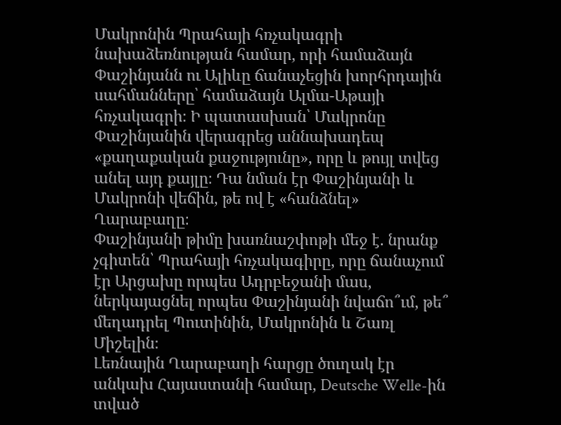Մակրոնին Պրահայի հռչակագրի նախաձեռնության համար, որի համաձայն Փաշինյանն ու Ալիևը ճանաչեցին խորհրդային սահմանները՝ համաձայն Ալմա-Աթայի հռչակագրի։ Ի պատասխան՝ Մակրոնը Փաշինյանին վերագրեց աննախադեպ «քաղաքական քաջությունը», որը և թույլ տվեց անել այդ քայլը։ Դա նման էր Փաշինյանի և Մակրոնի վեճին, թե ով է «հանձնել» Ղարաբաղը։
Փաշինյանի թիմը խառնաշփոթի մեջ է. նրանք չգիտեն՝ Պրահայի հռչակագիրը, որը ճանաչում էր Արցախը որպես Ադրբեջանի մաս, ներկայացնել որպես Փաշինյանի նվաճո՞ւմ, թե՞ մեղադրել Պուտինին, Մակրոնին և Շառլ Միշելին։
Լեռնային Ղարաբաղի հարցը ծուղակ էր անկախ Հայաստանի համար, Deutsche Welle-ին տված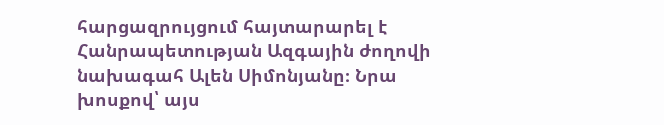հարցազրույցում հայտարարել է Հանրապետության Ազգային ժողովի նախագահ Ալեն Սիմոնյանը։ Նրա խոսքով՝ այս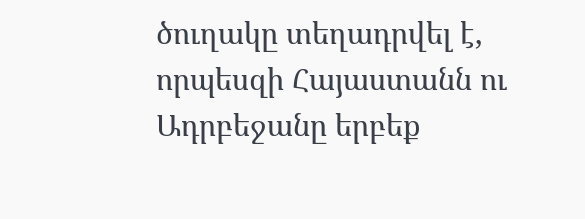ծուղակը տեղադրվել է, որպեսզի Հայաստանն ու Ադրբեջանը երբեք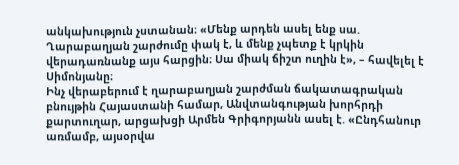անկախություն չստանան։ «Մենք արդեն ասել ենք սա. Ղարաբաղյան շարժումը փակ է, և մենք չպետք է կրկին վերադառնանք այս հարցին։ Սա միակ ճիշտ ուղին է», – հավելել է Սիմոնյանը։
Ինչ վերաբերում է ղարաբաղյան շարժման ճակատագրական բնույթին Հայաստանի համար, Անվտանգության խորհրդի քարտուղար, արցախցի Արմեն Գրիգորյանն ասել է. «Ընդհանուր առմամբ, այսօրվա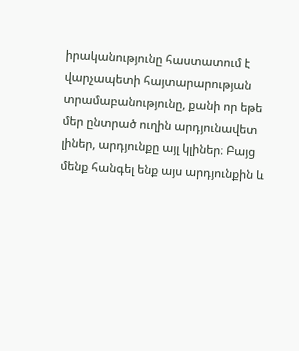իրականությունը հաստատում է վարչապետի հայտարարության տրամաբանությունը, քանի որ եթե մեր ընտրած ուղին արդյունավետ լիներ, արդյունքը այլ կլիներ։ Բայց մենք հանգել ենք այս արդյունքին և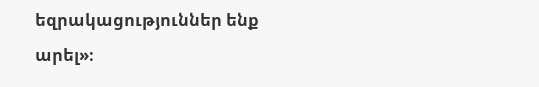եզրակացություններ ենք արել»։